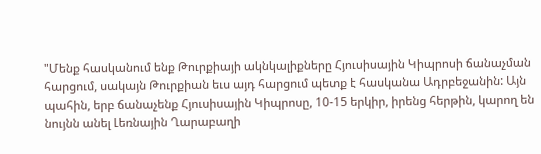"Մենք հասկանում ենք Թուրքիայի ակնկալիքները Հյուսիսային Կիպրոսի ճանաչման հարցում, սակայն Թուրքիան եւս այդ հարցում պետք է հասկանա Ադրբեջանին: Այն պահին, երբ ճանաչենք Հյուսիսային Կիպրոսը, 10-15 երկիր, իրենց հերթին, կարող են նույնն անել Լեռնային Ղարաբաղի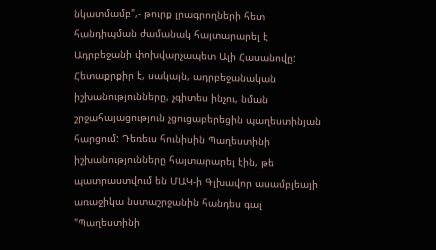նկատմամբ",- թուրք լրագրողների հետ հանդիպման ժամանակ հայտարարել է Ադրբեջանի փոխվարչապետ Ալի Հասանովը:
Հետաքրքիր է, սակայն, ադրբեջանական իշխանությունները, չգիտես ինչու, նման շրջահայացություն չցուցաբերեցին պաղեստինյան հարցում: Դեռեւս հունիսին Պաղեստինի իշխանությունները հայտարարել էին, թե պատրաստվում են ՄԱԿ-ի Գլխավոր ասամբլեայի առաջիկա նստաշրջանին հանդես գալ "Պաղեստինի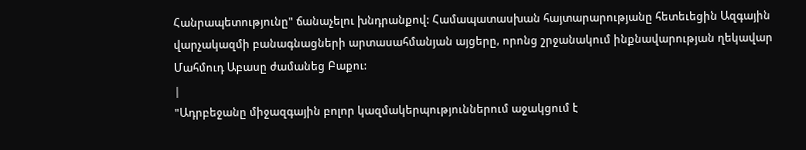Հանրապետությունը" ճանաչելու խնդրանքով: Համապատասխան հայտարարությանը հետեւեցին Ազգային վարչակազմի բանագնացների արտասահմանյան այցերը, որոնց շրջանակում ինքնավարության ղեկավար Մահմուդ Աբասը ժամանեց Բաքու:
|
"Ադրբեջանը միջազգային բոլոր կազմակերպություններում աջակցում է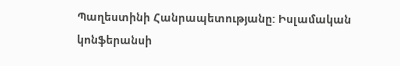Պաղեստինի Հանրապետությանը: Իսլամական կոնֆերանսի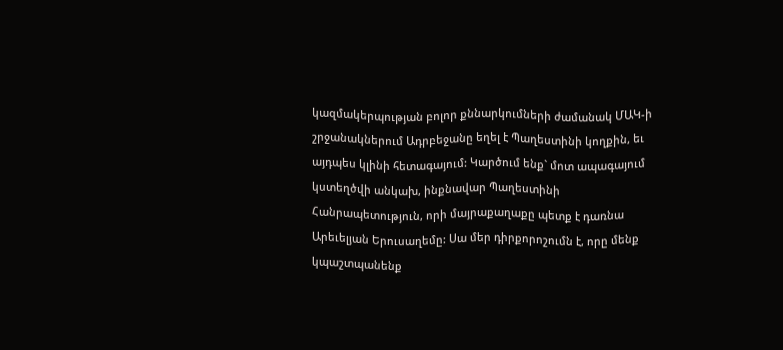կազմակերպության բոլոր քննարկումների ժամանակ ՄԱԿ-ի շրջանակներում Ադրբեջանը եղել է Պաղեստինի կողքին, եւ այդպես կլինի հետագայում: Կարծում ենք` մոտ ապագայում կստեղծվի անկախ, ինքնավար Պաղեստինի Հանրապետություն, որի մայրաքաղաքը պետք է դառնա Արեւելյան Երուսաղեմը: Սա մեր դիրքորոշումն է, որը մենք կպաշտպանենք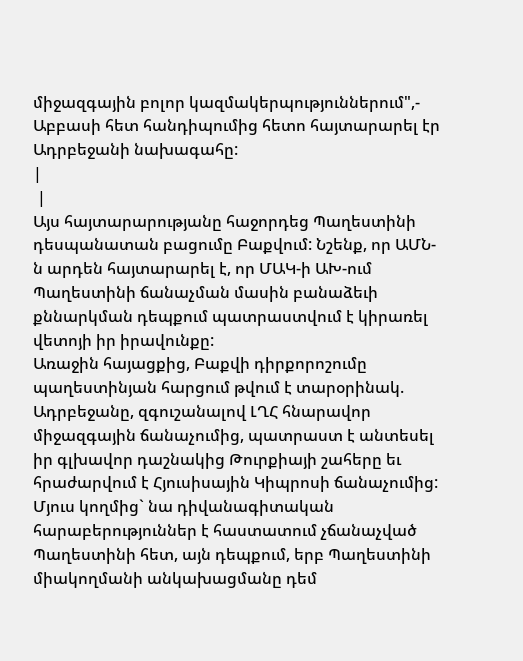միջազգային բոլոր կազմակերպություններում",- Աբբասի հետ հանդիպումից հետո հայտարարել էր Ադրբեջանի նախագահը:
|
 |
Այս հայտարարությանը հաջորդեց Պաղեստինի դեսպանատան բացումը Բաքվում: Նշենք, որ ԱՄՆ-ն արդեն հայտարարել է, որ ՄԱԿ-ի ԱԽ-ում Պաղեստինի ճանաչման մասին բանաձեւի քննարկման դեպքում պատրաստվում է կիրառել վետոյի իր իրավունքը:
Առաջին հայացքից, Բաքվի դիրքորոշումը պաղեստինյան հարցում թվում է տարօրինակ. Ադրբեջանը, զգուշանալով ԼՂՀ հնարավոր միջազգային ճանաչումից, պատրաստ է անտեսել իր գլխավոր դաշնակից Թուրքիայի շահերը եւ հրաժարվում է Հյուսիսային Կիպրոսի ճանաչումից: Մյուս կողմից` նա դիվանագիտական հարաբերություններ է հաստատում չճանաչված Պաղեստինի հետ, այն դեպքում, երբ Պաղեստինի միակողմանի անկախացմանը դեմ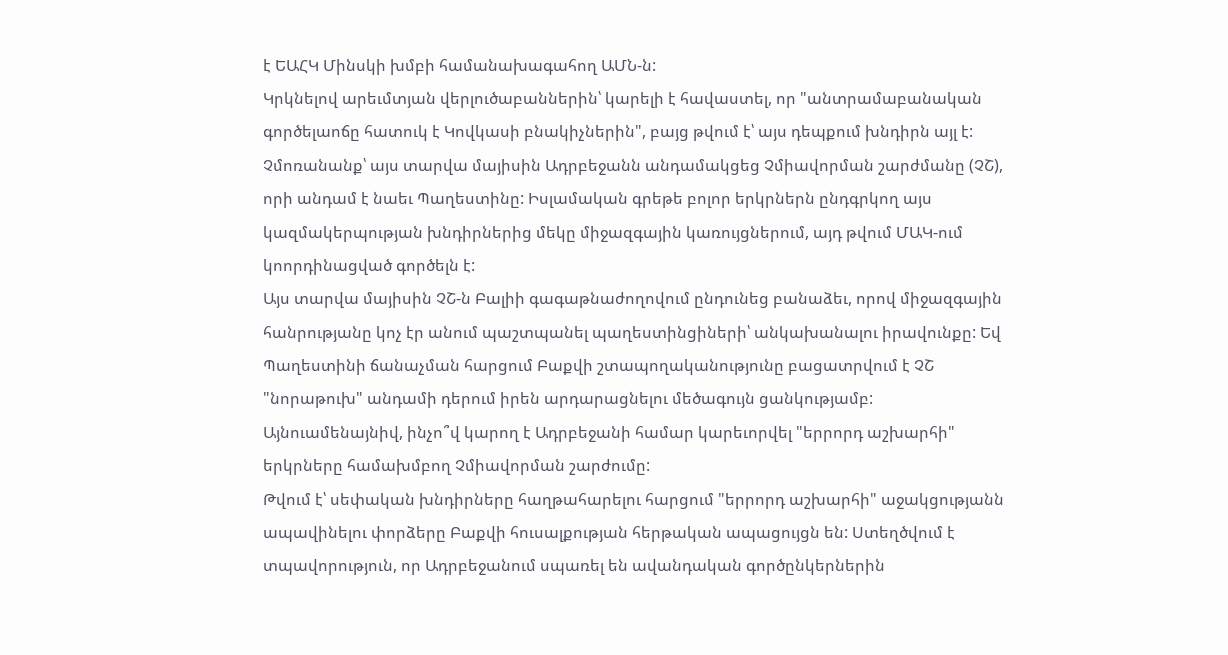է ԵԱՀԿ Մինսկի խմբի համանախագահող ԱՄՆ-ն:
Կրկնելով արեւմտյան վերլուծաբաններին՝ կարելի է հավաստել, որ "անտրամաբանական գործելաոճը հատուկ է Կովկասի բնակիչներին", բայց թվում է՝ այս դեպքում խնդիրն այլ է:
Չմոռանանք՝ այս տարվա մայիսին Ադրբեջանն անդամակցեց Չմիավորման շարժմանը (ՉՇ), որի անդամ է նաեւ Պաղեստինը: Իսլամական գրեթե բոլոր երկրներն ընդգրկող այս կազմակերպության խնդիրներից մեկը միջազգային կառույցներում, այդ թվում ՄԱԿ-ում կոորդինացված գործելն է:
Այս տարվա մայիսին ՉՇ-ն Բալիի գագաթնաժողովում ընդունեց բանաձեւ, որով միջազգային հանրությանը կոչ էր անում պաշտպանել պաղեստինցիների՝ անկախանալու իրավունքը: Եվ Պաղեստինի ճանաչման հարցում Բաքվի շտապողականությունը բացատրվում է ՉՇ "նորաթուխ" անդամի դերում իրեն արդարացնելու մեծագույն ցանկությամբ:
Այնուամենայնիվ, ինչո՞վ կարող է Ադրբեջանի համար կարեւորվել "երրորդ աշխարհի" երկրները համախմբող Չմիավորման շարժումը:
Թվում է՝ սեփական խնդիրները հաղթահարելու հարցում "երրորդ աշխարհի" աջակցությանն ապավինելու փորձերը Բաքվի հուսալքության հերթական ապացույցն են: Ստեղծվում է տպավորություն, որ Ադրբեջանում սպառել են ավանդական գործընկերներին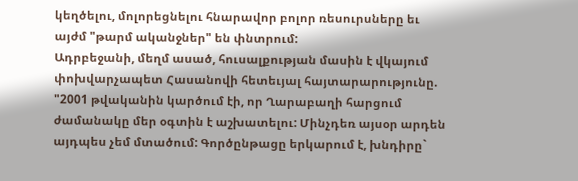կեղծելու, մոլորեցնելու հնարավոր բոլոր ռեսուրսները եւ այժմ "թարմ ականջներ" են փնտրում:
Ադրբեջանի, մեղմ ասած, հուսալքության մասին է վկայում փոխվարչապետ Հասանովի հետեւյալ հայտարարությունը. "2001 թվականին կարծում էի, որ Ղարաբաղի հարցում ժամանակը մեր օգտին է աշխատելու: Մինչդեռ այսօր արդեն այդպես չեմ մտածում: Գործընթացը երկարում է, խնդիրը`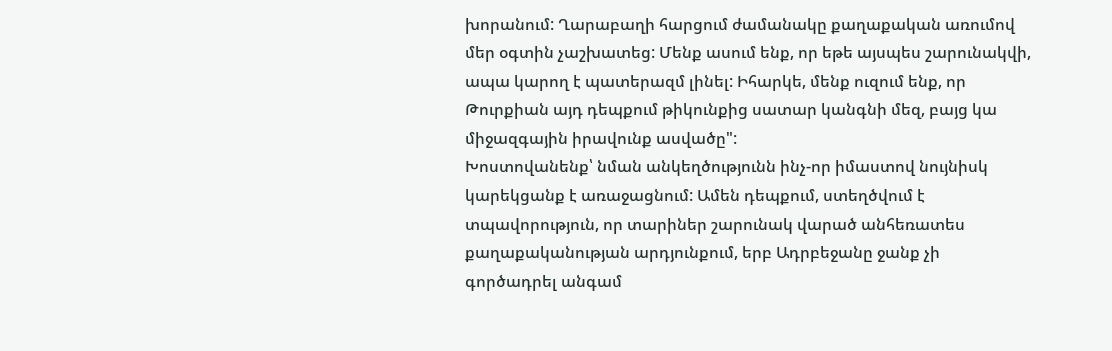խորանում: Ղարաբաղի հարցում ժամանակը քաղաքական առումով մեր օգտին չաշխատեց: Մենք ասում ենք, որ եթե այսպես շարունակվի, ապա կարող է պատերազմ լինել: Իհարկե, մենք ուզում ենք, որ Թուրքիան այդ դեպքում թիկունքից սատար կանգնի մեզ, բայց կա միջազգային իրավունք ասվածը":
Խոստովանենք՝ նման անկեղծությունն ինչ-որ իմաստով նույնիսկ կարեկցանք է առաջացնում: Ամեն դեպքում, ստեղծվում է տպավորություն, որ տարիներ շարունակ վարած անհեռատես քաղաքականության արդյունքում, երբ Ադրբեջանը ջանք չի գործադրել անգամ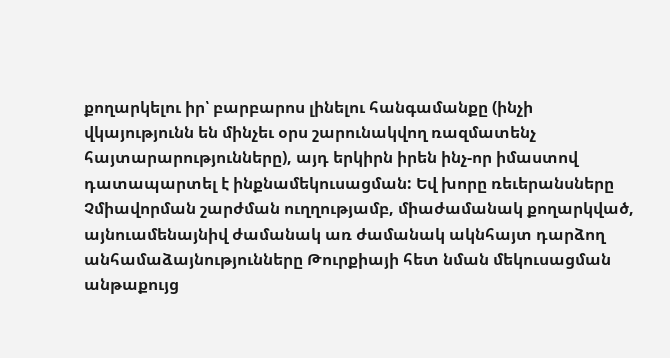քողարկելու իր՝ բարբարոս լինելու հանգամանքը (ինչի վկայությունն են մինչեւ օրս շարունակվող ռազմատենչ հայտարարությունները), այդ երկիրն իրեն ինչ-որ իմաստով դատապարտել է ինքնամեկուսացման: Եվ խորը ռեւերանսները Չմիավորման շարժման ուղղությամբ, միաժամանակ քողարկված, այնուամենայնիվ ժամանակ առ ժամանակ ակնհայտ դարձող անհամաձայնությունները Թուրքիայի հետ նման մեկուսացման անթաքույց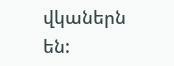վկաներն են: